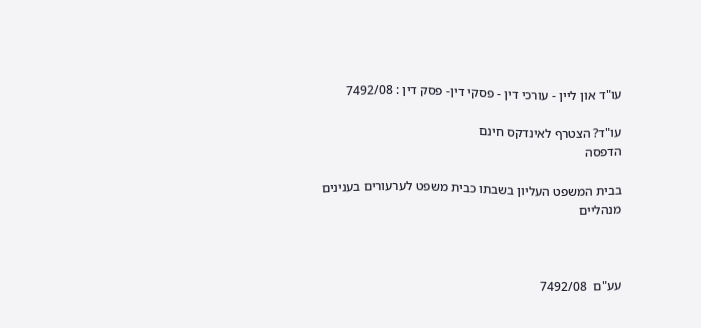עו"ד און ליין - עורכי דין - פסקי דין- פסק דין : 7492/08

עו"ד? הצטרף לאינדקס חינם
הדפסה

בבית המשפט העליון בשבתו כבית משפט לערעורים בענינים מנהליים



עע"ם  7492/08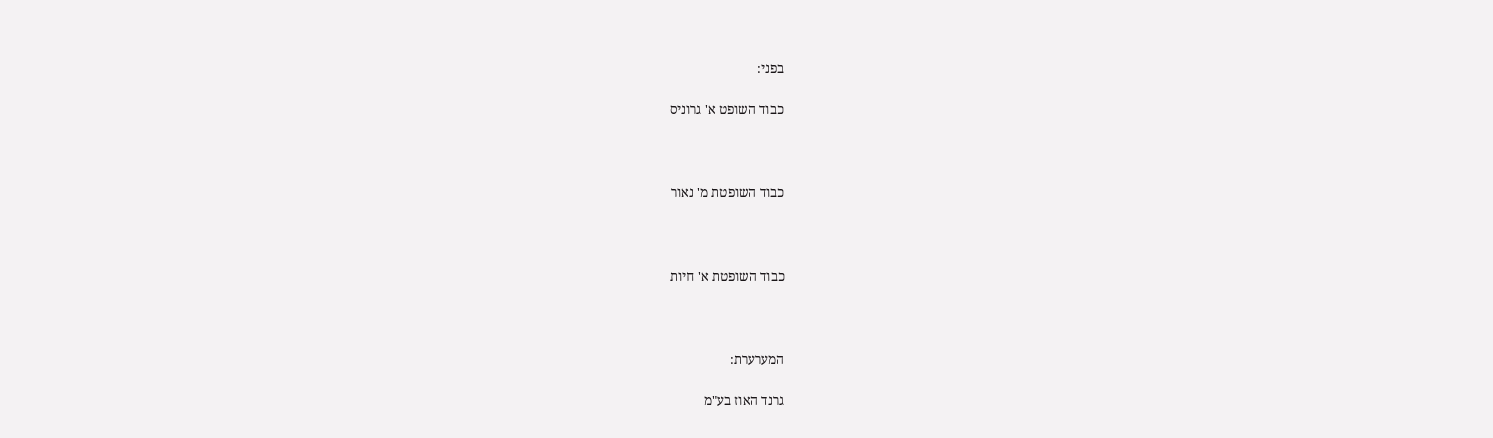בפני:

כבוד השופט א' גרוניס



כבוד השופטת מ' נאור



כבוד השופטת א' חיות



המערערת:

גרנד האוז בע"מ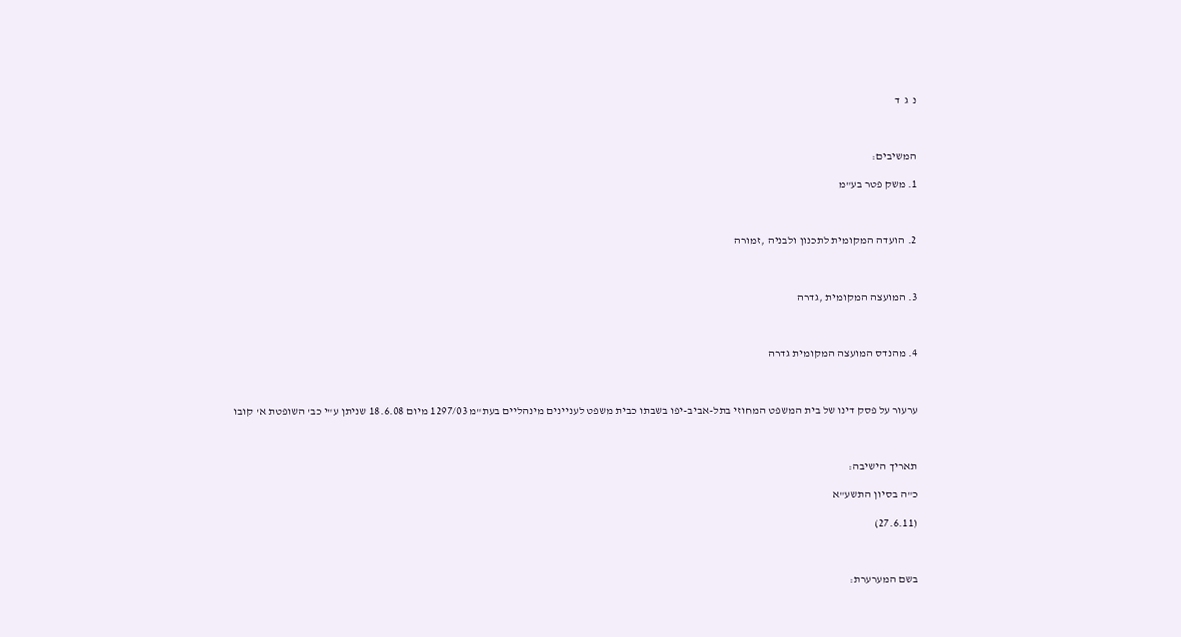נ  ג  ד



המשיבים:

1. משק פטר בע"מ



2. הועדה המקומית לתכנון ולבניה ,זמורה



3. המועצה המקומית ,גדרה



4. מהנדס המועצה המקומית גדרה



ערעור על פסק דינו של בית המשפט המחוזי בתל-אביב-יפו בשבתו כבית משפט לעניינים מינהליים בעת"מ 1297/03 מיום 18.6.08 שניתן ע"י כב' השופטת א' קובו



תאריך הישיבה:

כ"ה בסיון התשע"א

(27.6.11)



בשם המערערת: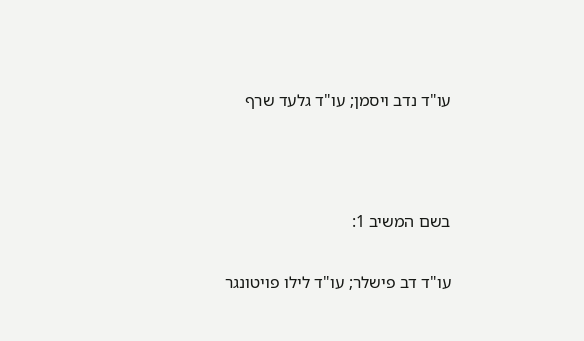עו"ד נדב ויסמן; עו"ד גלעד שרף



בשם המשיב 1:

עו"ד דב פישלר; עו"ד לילו פויטונגר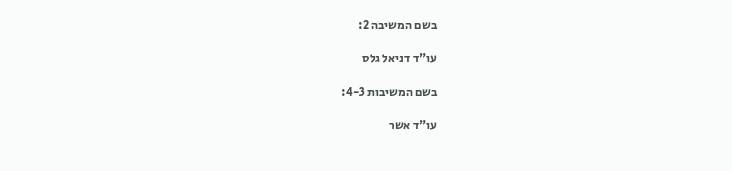בשם המשיבה 2:

עו"ד דניאל גלס

בשם המשיבות 4-3:

עו"ד אשר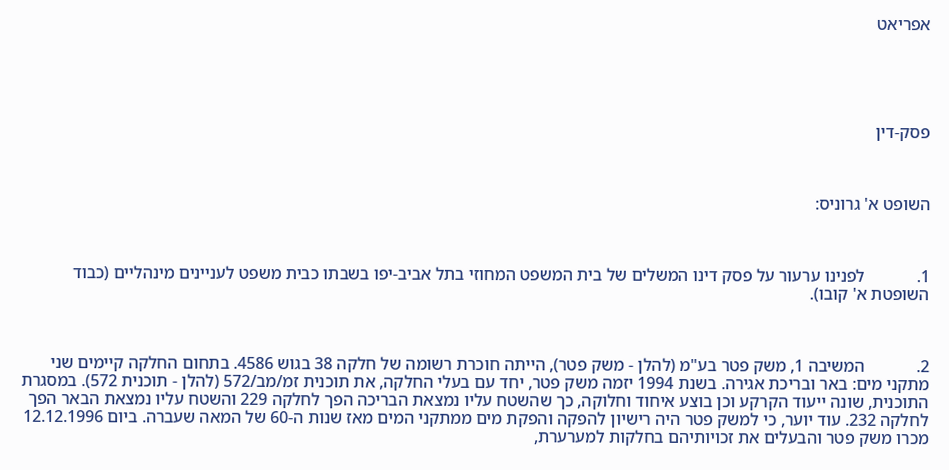אפריאט





פסק-דין



השופט א' גרוניס:



1.            לפנינו ערעור על פסק דינו המשלים של בית המשפט המחוזי בתל אביב-יפו בשבתו כבית משפט לעניינים מינהליים (כבוד השופטת א' קובו).



2.            המשיבה 1, משק פטר בע"מ (להלן - משק פטר), הייתה חוכרת רשומה של חלקה 38 בגוש 4586. בתחום החלקה קיימים שני מתקני מים: באר ובריכת אגירה. בשנת 1994 יזמה משק פטר, יחד עם בעלי החלקה, את תוכנית זמ/מב/572 (להלן - תוכנית 572). במסגרת התוכנית, שונה ייעוד הקרקע וכן בוצע איחוד וחלוקה, כך שהשטח עליו נמצאת הבריכה הפך לחלקה 229 והשטח עליו נמצאת הבאר הפך לחלקה 232. עוד יוער, כי למשק פטר היה רישיון להפקה והפקת מים ממתקני המים מאז שנות ה-60 של המאה שעברה. ביום 12.12.1996 מכרו משק פטר והבעלים את זכויותיהם בחלקות למערערת,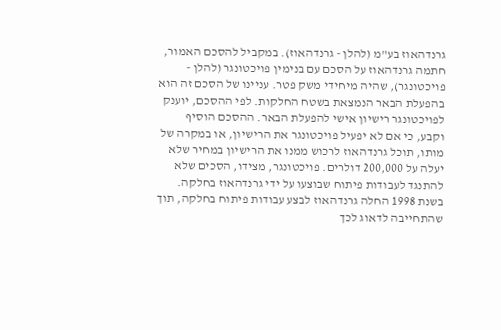גרנדהאוז בע"מ (להלן - גרנדהאוז). במקביל להסכם האמור, חתמה גרנדהאוז על הסכם עם בנימין פויכטונגר (להלן - פויכטונגר), שהיה מיחידי משק פטר. עניינו של הסכם זה הוא בהפעלת הבאר הנמצאת בשטח החלקות. לפי ההסכם, יוענק לפויכטונגר רישיון אישי להפעלת הבאר. ההסכם הוסיף וקבע, כי אם לא יפעיל פויכטונגר את הרישיון, או במקרה של מותו, תוכל גרנדהאוז לרכוש ממנו את הרישיון במחיר שלא יעלה על 200,000 דולרים. פויכטונגר, מצידו, הסכים שלא להתנגד לעבודות פיתוח שבוצעו על ידי גרנדהאוז בחלקה. בשנת 1998 החלה גרנדהאוז לבצע עבודות פיתוח בחלקה, תוך שהתחייבה לדאוג לכך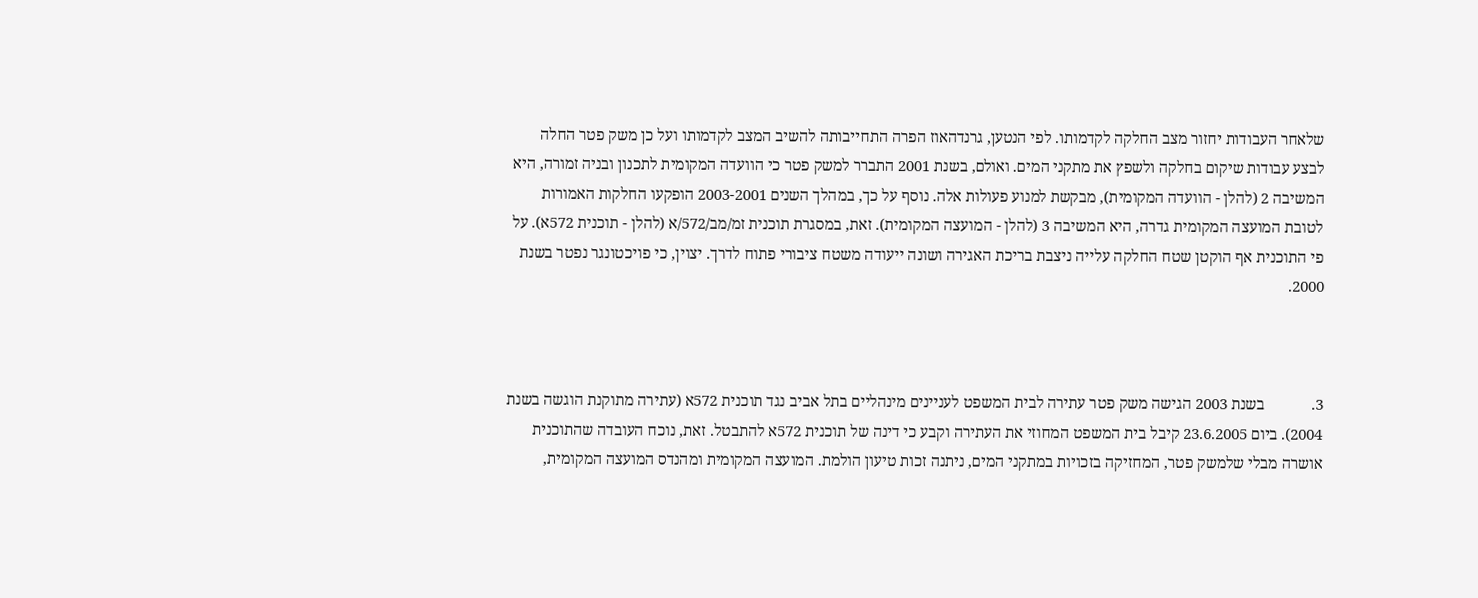שלאחר העבודות יחזור מצב החלקה לקדמותו. לפי הנטען, גרנדהאוז הפרה התחייבותה להשיב המצב לקדמותו ועל כן משק פטר החלה לבצע עבודות שיקום בחלקה ולשפץ את מתקני המים. ואולם, בשנת 2001 התברר למשק פטר כי הוועדה המקומית לתכנון ובניה זמורה, היא המשיבה 2 (להלן - הוועדה המקומית), מבקשת למנוע פעולות אלה. נוסף על כך, במהלך השנים 2003-2001 הופקעו החלקות האמורות לטובת המועצה המקומית גדרה, היא המשיבה 3 (להלן - המועצה המקומית). זאת, במסגרת תוכנית זמ/מב/572/א (להלן - תוכנית 572א). על פי התוכנית אף הוקטן שטח החלקה עלייה ניצבת בריכת האגירה ושונה ייעודה משטח ציבורי פתוח לדרך. יצוין, כי פויכטונגר נפטר בשנת 2000.



3.            בשנת 2003 הגישה משק פטר עתירה לבית המשפט לעניינים מינהליים בתל אביב נגד תוכנית 572א (עתירה מתוקנת הוגשה בשנת 2004). ביום 23.6.2005 קיבל בית המשפט המחוזי את העתירה וקבע כי דינה של תוכנית 572א להתבטל. זאת, נוכח העובדה שהתוכנית אושרה מבלי שלמשק פטר, המחזיקה בזכויות במתקני המים, ניתנה זכות טיעון הולמת. המועצה המקומית ומהנדס המועצה המקומית,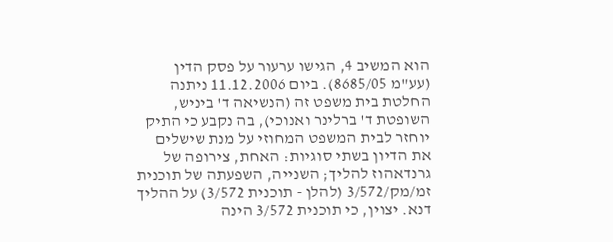הוא המשיב 4, הגישו ערעור על פסק הדין (עע"מ 8685/05). ביום 11.12.2006 ניתנה החלטת בית משפט זה (הנשיאה ד' ביניש, השופטת ד' ברלינר ואנוכי), בה נקבע כי התיק יוחזר לבית המשפט המחוזי על מנת שישלים את הדיון בשתי סוגיות: האחת, צירופה של גרנדאהוז להליך; השנייה, השפעתה של תוכנית זמ/מק/3/572 (להלן - תוכנית 3/572) על ההליך דנא. יצוין, כי תוכנית 3/572 הינה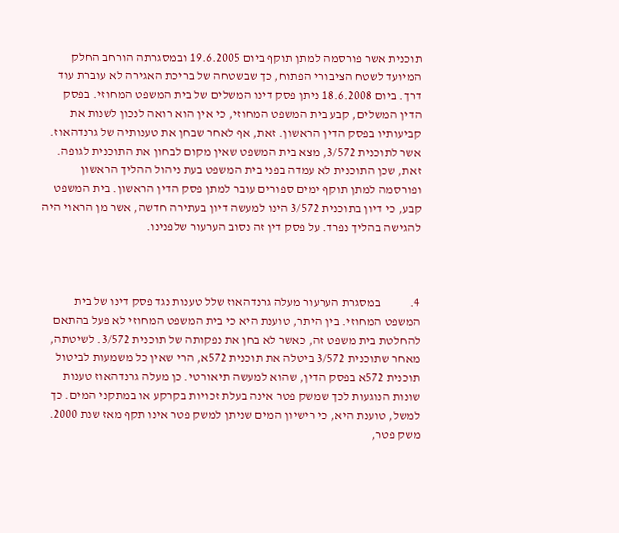תוכנית אשר פורסמה למתן תוקף ביום 19.6.2005 ובמסגרתה הורחב החלק המיועד לשטח הציבורי הפתוח, כך שבשטחה של בריכת האגירה לא עוברת עוד דרך. ביום 18.6.2008 ניתן פסק דינו המשלים של בית המשפט המחוזי. בפסק הדין המשלים, קבע בית המשפט המחוזי, כי אין הוא רואה לנכון לשנות את קביעותיו בפסק הדין הראשון. זאת, אף לאחר שבחן את טענותיה של גרנדהאוז. אשר לתוכנית 3/572, מצא בית המשפט שאין מקום לבחון את התוכנית לגופה. זאת, שכן התוכנית לא עמדה בפני בית המשפט בעת ניהול ההליך הראשון ופורסמה למתן תוקף ימים ספורים עובר למתן פסק הדין הראשון. בית המשפט קבע, כי דיון בתוכנית 3/572 הינו למעשה דיון בעתירה חדשה, אשר מן הראוי היה להגישה בהליך נפרד. על פסק דין זה נסוב הערעור שלפנינו.



4.            במסגרת הערעור מעלה גרנדהאוז שלל טענות נגד פסק דינו של בית המשפט המחוזי. בין היתר, טוענת היא כי בית המשפט המחוזי לא פעל בהתאם להחלטת בית משפט זה, כאשר לא בחן את נפקותה של תוכנית 3/572. לשיטתה, מאחר שתוכנית 3/572 ביטלה את תוכנית 572א, הרי שאין כל משמעות לביטול תוכנית 572א בפסק הדין, שהוא למעשה תיאורטי. כן מעלה גרנדהאוז טענות שונות הנוגעות לכך שמשק פטר אינה בעלת זכויות בקרקע או במתקני המים. כך למשל, טוענת היא, כי רישיון המים שניתן למשק פטר אינו תקף מאז שנת 2000. משק פטר,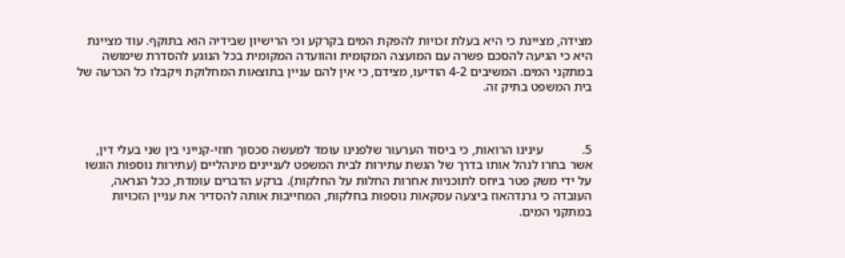מצידה, מציינת כי היא בעלת זכויות להפקת המים בקרקע וכי הרישיון שבידיה הוא בתוקף. עוד מציינת היא כי הגיעה להסכם פשרה עם המועצה המקומית והוועדה המקומית בכל הנוגע להסדרת שימושה במתקני המים. המשיבים 4-2 הודיעו, מצידם, כי אין להם עניין בתוצאות המחלוקת ויקבלו כל הכרעה של בית המשפט בתיק זה.



5.            עינינו הרואות, כי ביסוד הערעור שלפנינו עומד למעשה סכסוך חוזי-קנייני בין שני בעלי דין, אשר בחרו לנהל אותו בדרך של הגשת עתירות לבית המשפט לעניינים מינהליים (עתירות נוספות הוגשו על ידי משק פטר ביחס לתוכניות אחרות החלות על החלקות). ברקע הדברים עומדת, ככל הנראה, העובדה כי גרנדהאוז ביצעה עסקאות נוספות בחלקות, המחייבות אותה להסדיר את עניין הזכויות במתקני המים.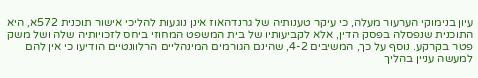עיון בנימוקי הערעור מעלה, כי עיקר טענותיה של גרנדהאוז אינן נוגעות להליכי אישור תוכנית 572א, היא התוכנית שנפסלה בפסק הדין, אלא לקביעותיו של בית המשפט המחוזי ביחס לזכויותיה שלה ושל משק פטר בקרקע. נוסף על כך, המשיבים 4-2, שהינם הגורמים המינהליים הרלוונטיים הודיעו כי אין להם למעשה עניין בהליך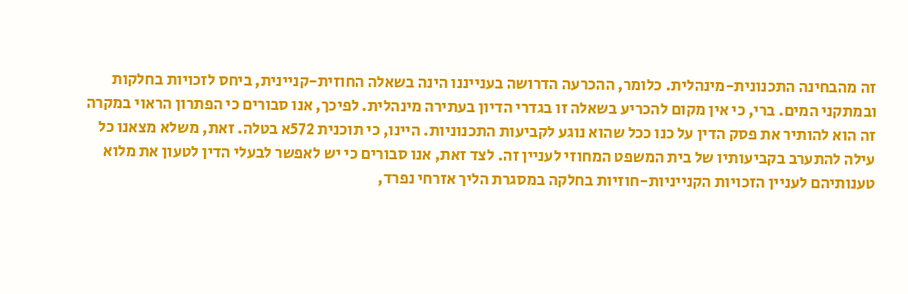זה מהבחינה התכנונית-מינהלית. כלומר, ההכרעה הדרושה בענייננו הינה בשאלה החוזית-קניינית, ביחס לזכויות בחלקות ובמתקני המים. ברי, כי אין מקום להכריע בשאלה זו בגדרי הדיון בעתירה מינהלית. לפיכך, אנו סבורים כי הפתרון הראוי במקרה זה הוא להותיר את פסק הדין על כנו ככל שהוא נוגע לקביעות התכנוניות. היינו, כי תוכנית 572א בטלה. זאת, משלא מצאנו כל עילה להתערב בקביעותיו של בית המשפט המחוזי לעניין זה. לצד זאת, אנו סבורים כי יש לאפשר לבעלי הדין לטעון את מלוא טענותיהם לעניין הזכויות הקנייניות-חוזיות בחלקה במסגרת הליך אזרחי נפרד,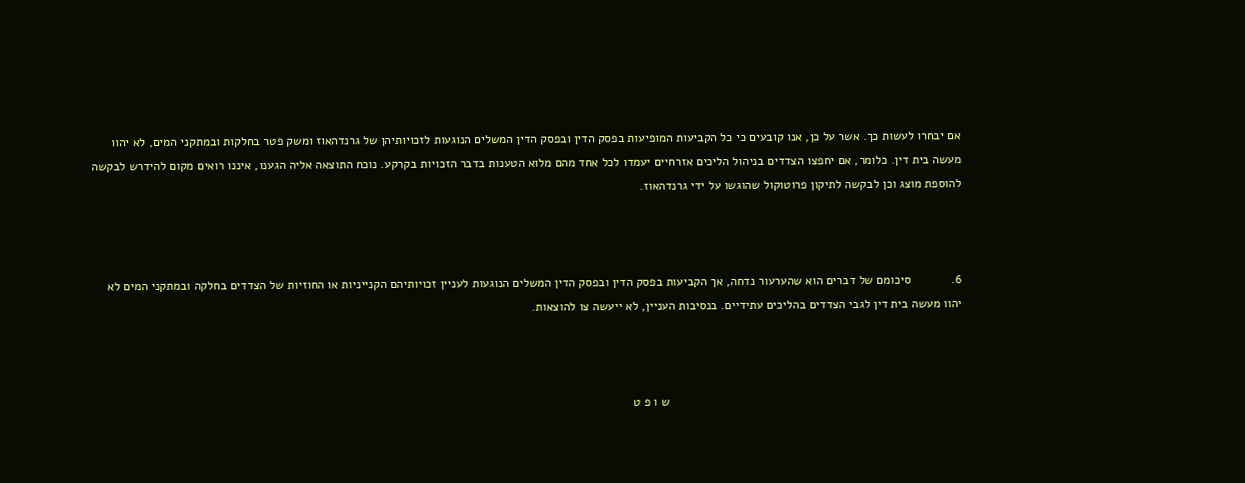אם יבחרו לעשות כך. אשר על כן, אנו קובעים כי כל הקביעות המופיעות בפסק הדין ובפסק הדין המשלים הנוגעות לזכויותיהן של גרנדהאוז ומשק פטר בחלקות ובמתקני המים, לא יהוו מעשה בית דין. כלומר, אם יחפצו הצדדים בניהול הליכים אזרחיים יעמדו לכל אחד מהם מלוא הטענות בדבר הזכויות בקרקע. נוכח התוצאה אליה הגענו, איננו רואים מקום להידרש לבקשה להוספת מוצג וכן לבקשה לתיקון פרוטוקול שהוגשו על ידי גרנדהאוז.



6.            סיכומם של דברים הוא שהערעור נדחה, אך הקביעות בפסק הדין ובפסק הדין המשלים הנוגעות לעניין זכויותיהם הקנייניות או החוזיות של הצדדים בחלקה ובמתקני המים לא יהוו מעשה בית דין לגבי הצדדים בהליכים עתידיים. בנסיבות העניין, לא ייעשה צו להוצאות.



                                                                                      ש ו פ ט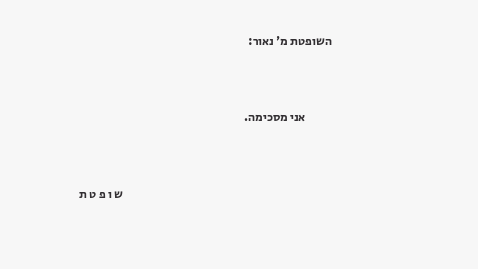השופטת מ' נאור:



           אני מסכימה.



                                                                                       ש ו פ ט ת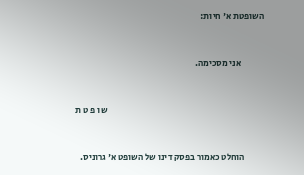השופטת א' חיות:



             אני מסכימה.



                                                                                       ש ו פ ט ת



           הוחלט כאמור בפסק דינו של השופט א' גרוניס.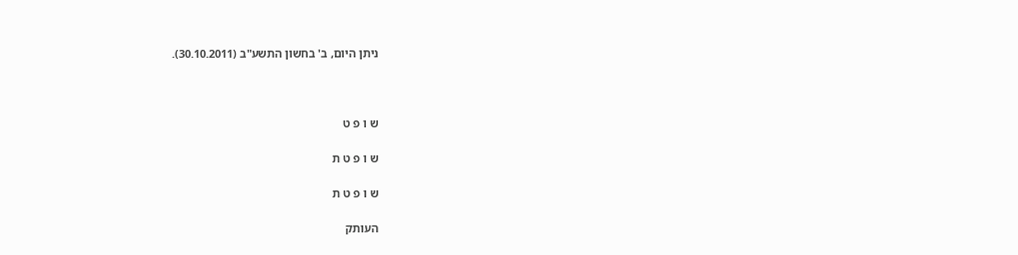ניתן היום, ב' בחשון התשע"ב (30.10.2011).



ש ו פ ט

ש ו פ ט ת

ש ו פ ט ת

העותק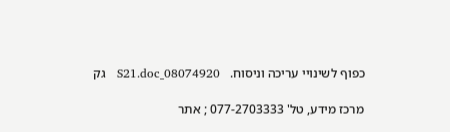כפוף לשינויי עריכה וניסוח.   08074920_S21.doc   גק

מרכז מידע, טל' 077-2703333 ; אתר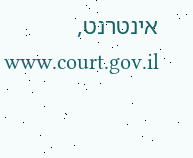אינטרנט,  www.court.gov.il